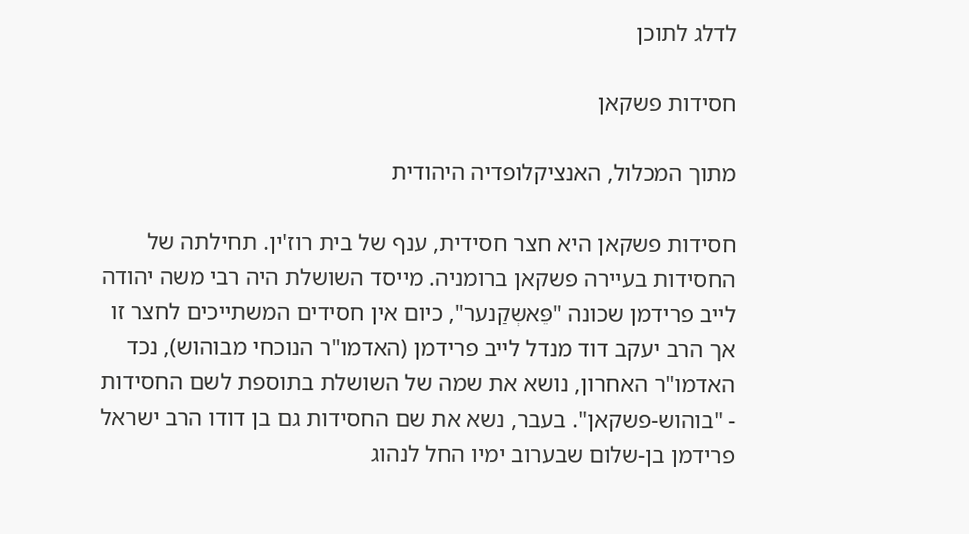לדלג לתוכן

חסידות פשקאן

מתוך המכלול, האנציקלופדיה היהודית

חסידות פשקאן היא חצר חסידית, ענף של בית רוז'ין. תחילתה של החסידות בעיירה פשקאן ברומניה. מייסד השושלת היה רבי משה יהודה לייב פרידמן שכונה "פֵּאשְקַנער", כיום אין חסידים המשתייכים לחצר זו אך הרב יעקב דוד מנדל לייב פרידמן (האדמו"ר הנוכחי מבוהוש), נכד האדמו"ר האחרון, נושא את שמה של השושלת בתוספת לשם החסידות - "בוהוש-פשקאן". בעבר, נשא את שם החסידות גם בן דודו הרב ישראל פרידמן בן-שלום שבערוב ימיו החל לנהוג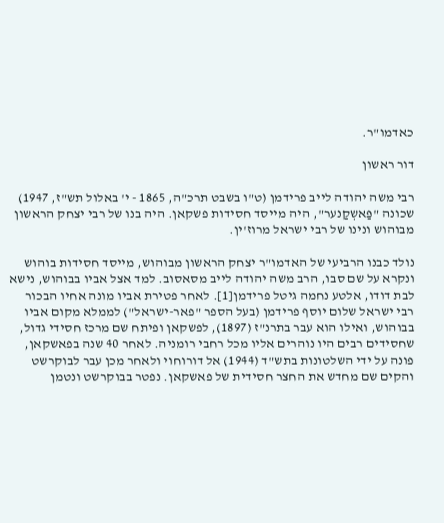כאדמו"ר.

דור ראשון

רבי משה יהודה לייב פרידמן (ט"ו בשבט תרכ"ה, 1865 - י' באלול תש"ז, 1947) שכונה "פַּאשְקַנער", היה מייסד חסידות פשקאן. היה בנו של רבי יצחק הראשון מבוהוש ונינו של רבי ישראל מרוז'ין.

נולד כבנו הרביעי של האדמו"ר יצחק הראשון מבוהוש, מייסד חסידות בוהוש ונקרא על שם סבו, הרב משה יהודה לייב מסאסוב. למד אצל אביו בבוהוש, נישא לבת דודו, אלטע נחמה גיטל פרידמן[1]. לאחר פטירת אביו מונה אחיו הבכור רבי ישראל שלום יוסף פרידמן (בעל הספר "פאר-ישראל") לממלא מקום אביו בבוהוש, ואילו הוא עבר בתרנ"ז (1897), לפשקאן ופיתח שם מרכז חסידי גדול, שחסידים רבים היו נוהרים אליו מכל רחבי רומניה. לאחר 40 שנה בפאשקאן, פונה על ידי השלטונות בתש"ד (1944) אל דורוחוי ולאחר מכן עבר לבוקרשט והקים שם מחדש את החצר חסידית של פאשקאן. נפטר בבוקרשט ונטמן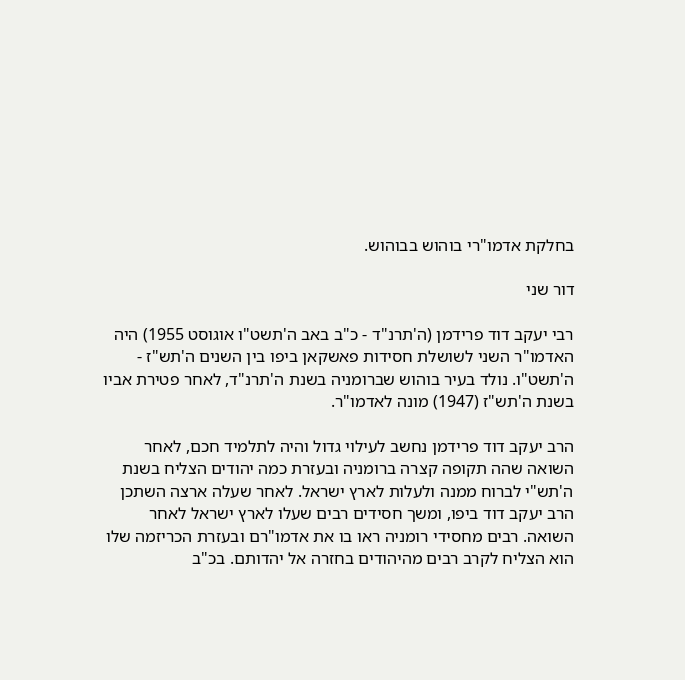בחלקת אדמו"רי בוהוש בבוהוש.

דור שני

רבי יעקב דוד פרידמן (ה'תרנ"ד - כ"ב באב ה'תשט"ו אוגוסט 1955) היה האדמו"ר השני לשושלת חסידות פאשקאן ביפו בין השנים ה'תש"ז - ה'תשט"ו. נולד בעיר בוהוש שברומניה בשנת ה'תרנ"ד, לאחר פטירת אביו בשנת ה'תש"ז (1947) מונה לאדמו"ר.

הרב יעקב דוד פרידמן נחשב לעילוי גדול והיה לתלמיד חכם, לאחר השואה שהה תקופה קצרה ברומניה ובעזרת כמה יהודים הצליח בשנת ה'תש"י לברוח ממנה ולעלות לארץ ישראל. לאחר שעלה ארצה השתכן הרב יעקב דוד ביפו, ומשך חסידים רבים שעלו לארץ ישראל לאחר השואה. רבים מחסידי רומניה ראו בו את אדמו"רם ובעזרת הכריזמה שלו הוא הצליח לקרב רבים מהיהודים בחזרה אל יהדותם. בכ"ב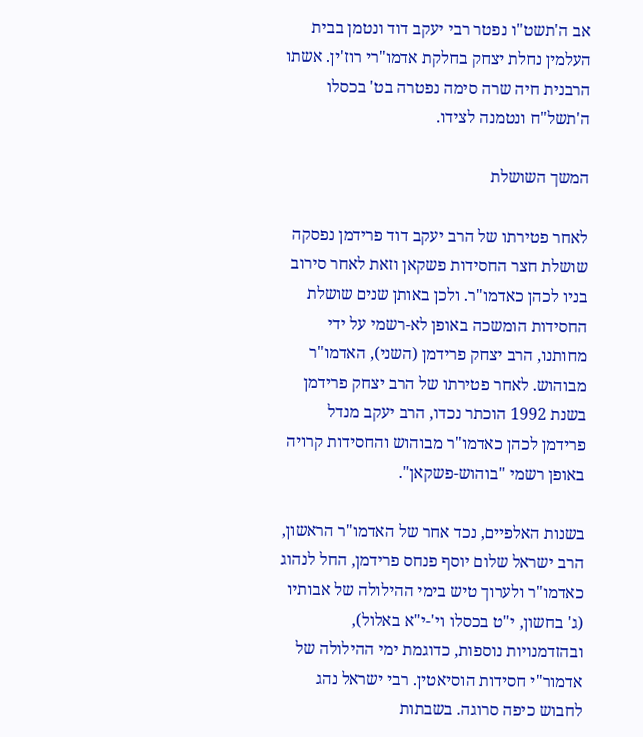אב ה'תשט"ו נפטר רבי יעקב דוד ונטמן בבית העלמין נחלת יצחק בחלקת אדמו"רי רוז'ין. אשתו הרבנית חיה שרה סימה נפטרה בט' בכסלו ה'תשל"ח ונטמנה לצידו.

המשך השושלת

לאחר פטירתו של הרב יעקב דוד פרידמן נפסקה שושלת חצר החסידות פשקאן וזאת לאחר סירוב בניו לכהן כאדמו"ר. ולכן באותן שנים שושלת החסידות הומשכה באופן לא-רשמי על ידי מחותנו, הרב יצחק פרידמן (השני), האדמו"ר מבוהוש. לאחר פטירתו של הרב יצחק פרידמן בשנת 1992 הוכתר נכדו, הרב יעקב מנדל פרידמן לכהן כאדמו"ר מבוהוש והחסידות קרויה באופן רשמי "בוהוש-פשקאן".

בשנות האלפיים, נכד אחר של האדמו"ר הראשון, הרב ישראל שלום יוסף פנחס פרידמן, החל לנהוג כאדמו"ר ולערוך טיש בימי ההילולה של אבותיו (ג' בחשון, י"ט בכסלו וי'-י"א באלול), ובהזדמנויות נוספות, כדוגמת ימי ההילולה של אדמור"י חסידות הוסיאטין. רבי ישראל נהג לחבוש כיפה סרוגה. בשבתות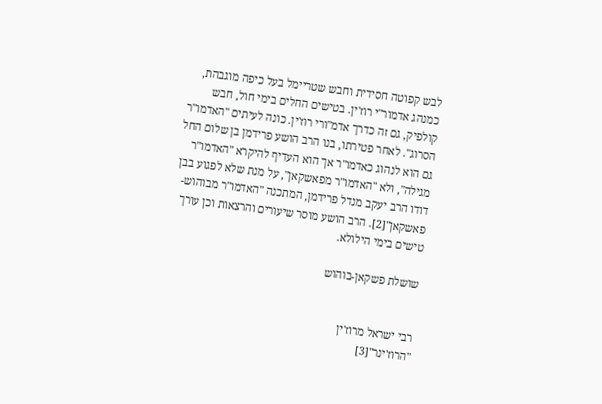לבש קפוטה חסידית וחבש שטריימל בעל כיפה מוגבהת, כמנהג אדמור"י רוז'ין. בטישים החלים בימי חול, חבש קולפיק, גם זה כדרך אדמ"ורי רוז'ין. כונה לעיתים "האדמו"ר הסרוג". לאחר פטירתו, בנו הרב הושע פרידמן בן שלום החל גם הוא לנהוג כאדמו"ר אך הוא העדיף להיקרא "האדמו"ר מגילה", ולא "האדמו"ר מפאשקאן", על מנת שלא לפגוע בבן דודו הרב יעקב מנדל פרידמן, המתכנה "האדמו"ר מבוהוש-פאשקאן"[2]. הרב הושע מוסר שיעורים והרצאות וכן עורך טישים בימי הילולא.

שושלת פשקאן-בוהוש


רבי ישראל מרוז'ין
"הרוז'ינר"[3]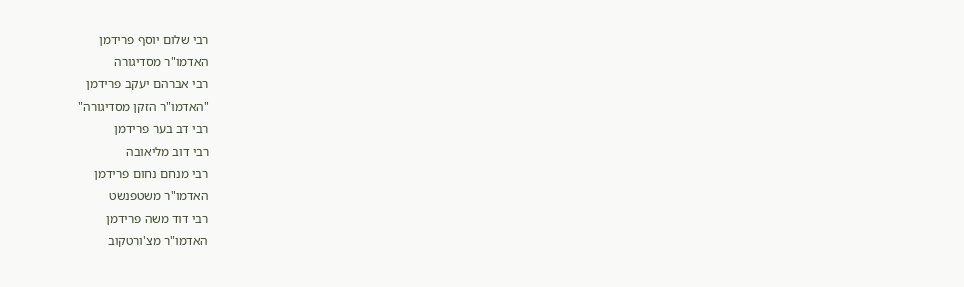רבי שלום יוסף פרידמן
האדמו"ר מסדיגורה
רבי אברהם יעקב פרידמן
"האדמו"ר הזקן מסדיגורה"
רבי דב בער פרידמן
רבי דוב מליאובה
רבי מנחם נחום פרידמן
האדמו"ר משטפנשט
רבי דוד משה פרידמן
האדמו"ר מצ'ורטקוב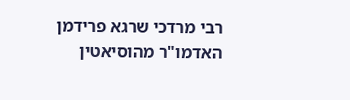רבי מרדכי שרגא פרידמן
האדמו"ר מהוסיאטין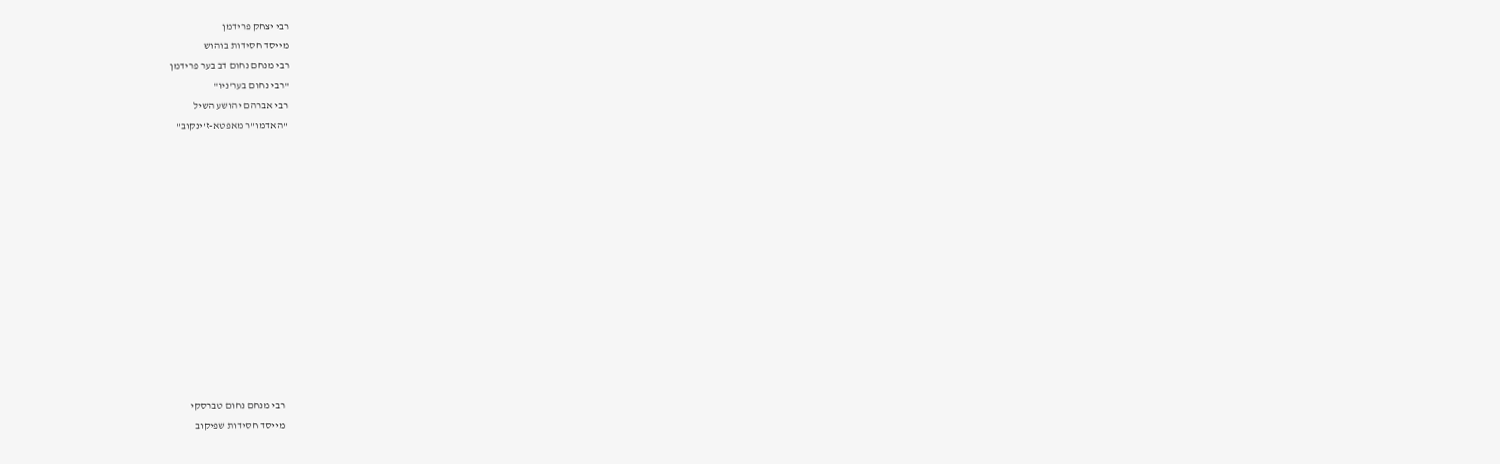רבי יצחק פרידמן
מייסד חסידות בוהוש
רבי מנחם נחום דב בער פרידמן
"רבי נחום בער'ניו"
רבי אברהם יהושע השיל
"האדמו"ר מאפטא-ז'ינקוב"













רבי מנחם נחום טברסקי
מייסד חסידות שפיקוב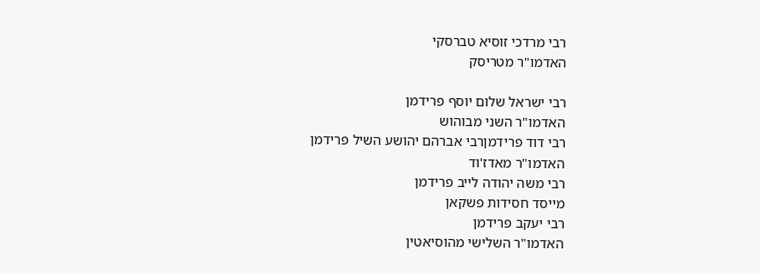רבי מרדכי זוסיא טברסקי
האדמו"ר מטריסק

רבי ישראל שלום יוסף פרידמן
האדמו"ר השני מבוהוש
רבי דוד פרידמןרבי אברהם יהושע השיל פרידמן
האדמו"ר מאדז'וד
רבי משה יהודה לייב פרידמן
מייסד חסידות פשקאן
רבי יעקב פרידמן
האדמו"ר השלישי מהוסיאטין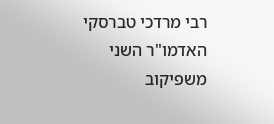רבי מרדכי טברסקי
האדמו"ר השני משפיקוב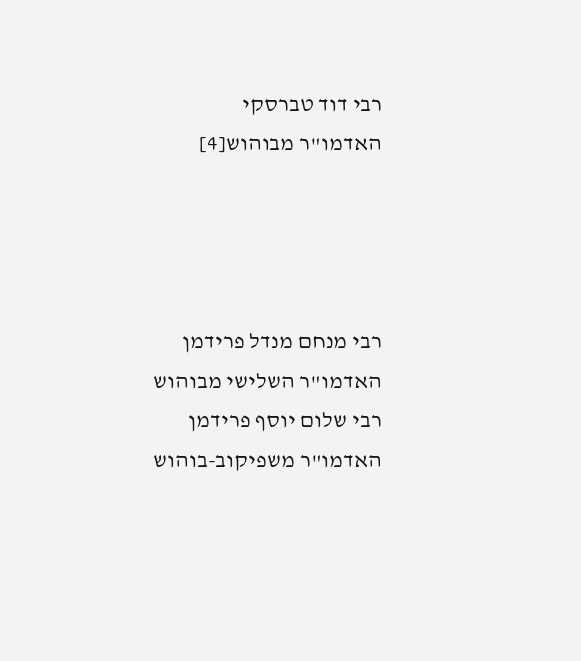רבי דוד טברסקי
האדמו"ר מבוהוש[4]




רבי מנחם מנדל פרידמן
האדמו"ר השלישי מבוהוש
רבי שלום יוסף פרידמן
האדמו"ר משפיקוב-בוהוש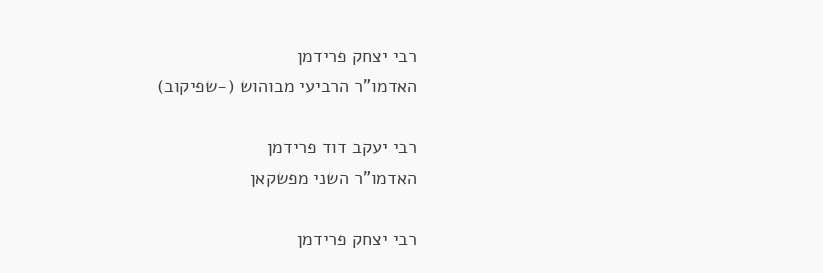רבי יצחק פרידמן
האדמו"ר הרביעי מבוהוש (-שפיקוב)

רבי יעקב דוד פרידמן
האדמו"ר השני מפשקאן

רבי יצחק פרידמן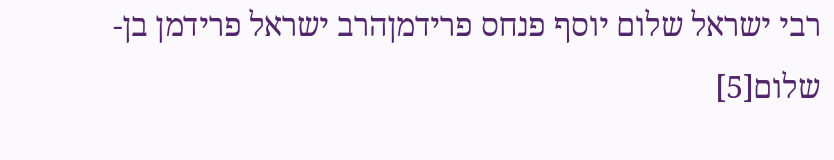רבי ישראל שלום יוסף פנחס פרידמןהרב ישראל פרידמן בן-שלום[5]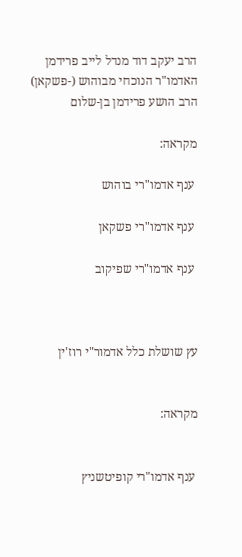הרב יעקב דוד מנדל לייב פרידמן
האדמו"ר הנוכחי מבוהוש (-פשקאן)
הרב הושע פרידמן בן-שלום

מקראה:

 ענף אדמו"רי בוהוש

 ענף אדמו"רי פשקאן

 ענף אדמו"רי שפיקוב



עץ שושלת כלל אדמור"י רוז'ין


מקראה:


 ענף אדמו"רי קופיטשניץ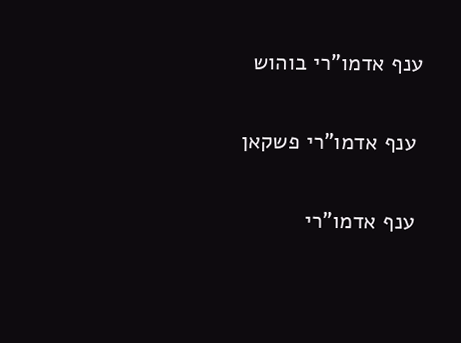ענף אדמו"רי בוהוש

 ענף אדמו"רי פשקאן

 ענף אדמו"רי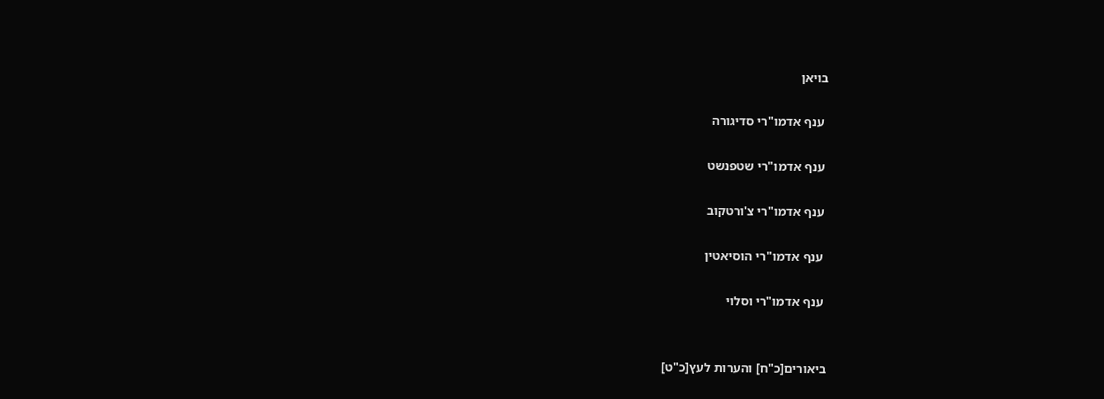בויאן

 ענף אדמו"רי סדיגורה

 ענף אדמו"רי שטפנשט

 ענף אדמו"רי צ'ורטקוב

 ענף אדמו"רי הוסיאטין

 ענף אדמו"רי וסלוי


ביאורים[כ"ח] והערות לעץ[כ"ט]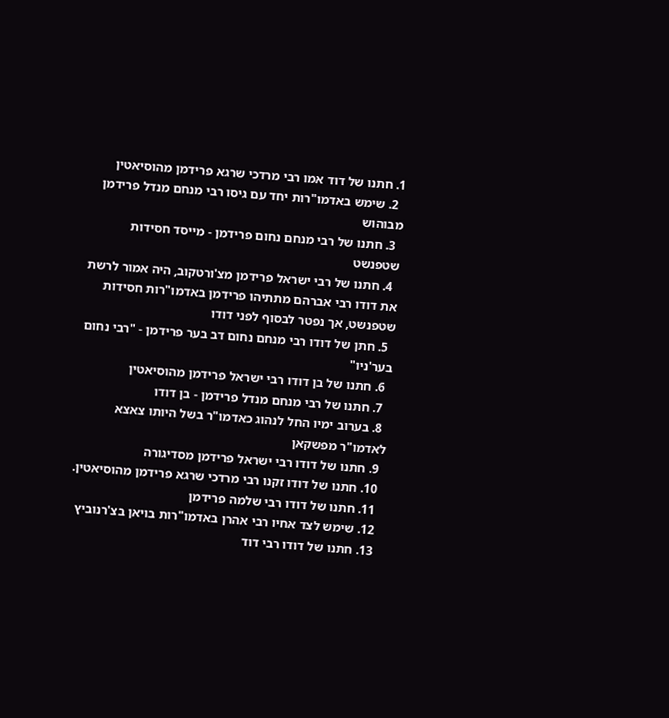1. חתנו של דוד אמו רבי מרדכי שרגא פרידמן מהוסיאטין
  2. שימש באדמו"רות יחד עם גיסו רבי מנחם מנדל פרידמן מבוהוש
  3. חתנו של רבי מנחם נחום פרידמן - מייסד חסידות שטפנשט
  4. חתנו של רבי ישראל פרידמן מצ'ורטקוב, היה אמור לרשת את דודו רבי אברהם מתתיהו פרידמן באדמו"רות חסידות שטפנשט, אך נפטר לבסוף לפני דודו
  5. חתן של דודו רבי מנחם נחום דב בער פרידמן - "רבי נחום בער'ניו"
  6. חתנו של בן דודו רבי ישראל פרידמן מהוסיאטין
  7. חתנו של רבי מנחם מנדל פרידמן - בן דודו
  8. בערוב ימיו החל לנהוג כאדמו"ר בשל היותו צאצא לאדמו"ר מפשקאן
  9. חתנו של דודו רבי ישראל פרידמן מסדיגורה
  10. חתנו של דודו זקנו רבי מרדכי שרגא פרידמן מהוסיאטין.
  11. חתנו של דודו רבי שלמה פרידמן
  12. שימש לצד אחיו רבי אהרן באדמו"רות בויאן בצ'רנוביץ
  13. חתנו של דודו רבי דוד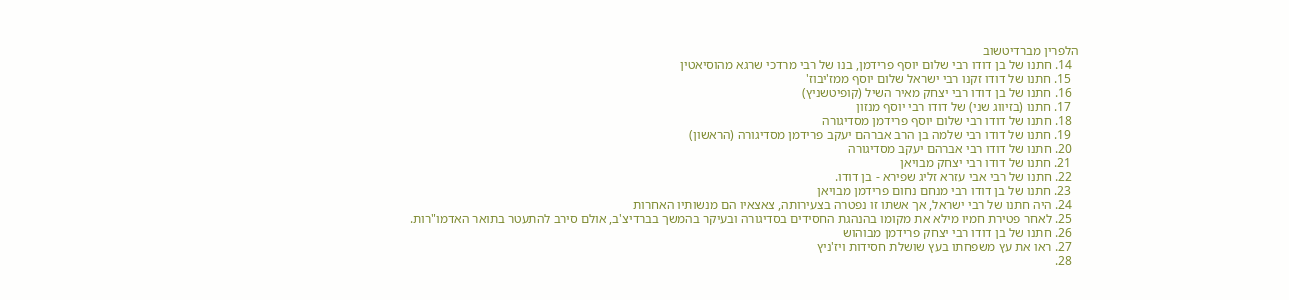הלפרין מברדיטשוב
  14. חתנו של בן דודו רבי שלום יוסף פרידמן, בנו של רבי מרדכי שרגא מהוסיאטין
  15. חתנו של דודו זקנו רבי ישראל שלום יוסף ממז'יבוז'
  16. חתנו של בן דודו רבי יצחק מאיר השיל (קופיטשניץ)
  17. חתנו (בזיווג שני) של דודו רבי יוסף מנזון
  18. חתנו של דודו רבי שלום יוסף פרידמן מסדיגורה
  19. חתנו של דודו רבי שלמה בן הרב אברהם יעקב פרידמן מסדיגורה (הראשון)
  20. חתנו של דודו רבי אברהם יעקב מסדיגורה
  21. חתנו של דודו רבי יצחק מבויאן
  22. חתנו של רבי אבי עזרא זליג שפירא - בן דודו.
  23. חתנו של בן דודו רבי מנחם נחום פרידמן מבויאן
  24. היה חתנו של רבי ישראל, אך אשתו זו נפטרה בצעירותה, צאצאיו הם מנשותיו האחרות
  25. לאחר פטירת חמיו מילא את מקומו בהנהגת החסידים בסדיגורה ובעיקר בהמשך בברדיצ'ב, אולם סירב להתעטר בתואר האדמו"רות.
  26. חתנו של בן דודו רבי יצחק פרידמן מבוהוש
  27. ראו את עץ משפחתו בעץ שושלת חסידות ויז'ניץ
  28.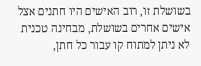בשושלת זו, רוב האישים היו חתנים אצל אישים אחרים בשושלת, מבחינה טכנית לא ניתן למתוח קו עבור כל חתן,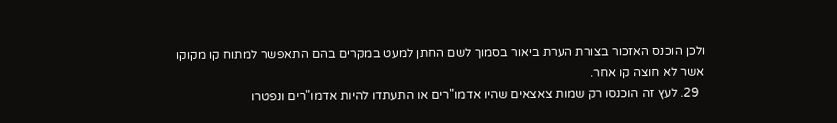ולכן הוכנס האזכור בצורת הערת ביאור בסמוך לשם החתן למעט במקרים בהם התאפשר למתוח קו מקוקו אשר לא חוצה קו אחר.
  29. לעץ זה הוכנסו רק שמות צאצאים שהיו אדמו"רים או התעתדו להיות אדמו"רים ונפטרו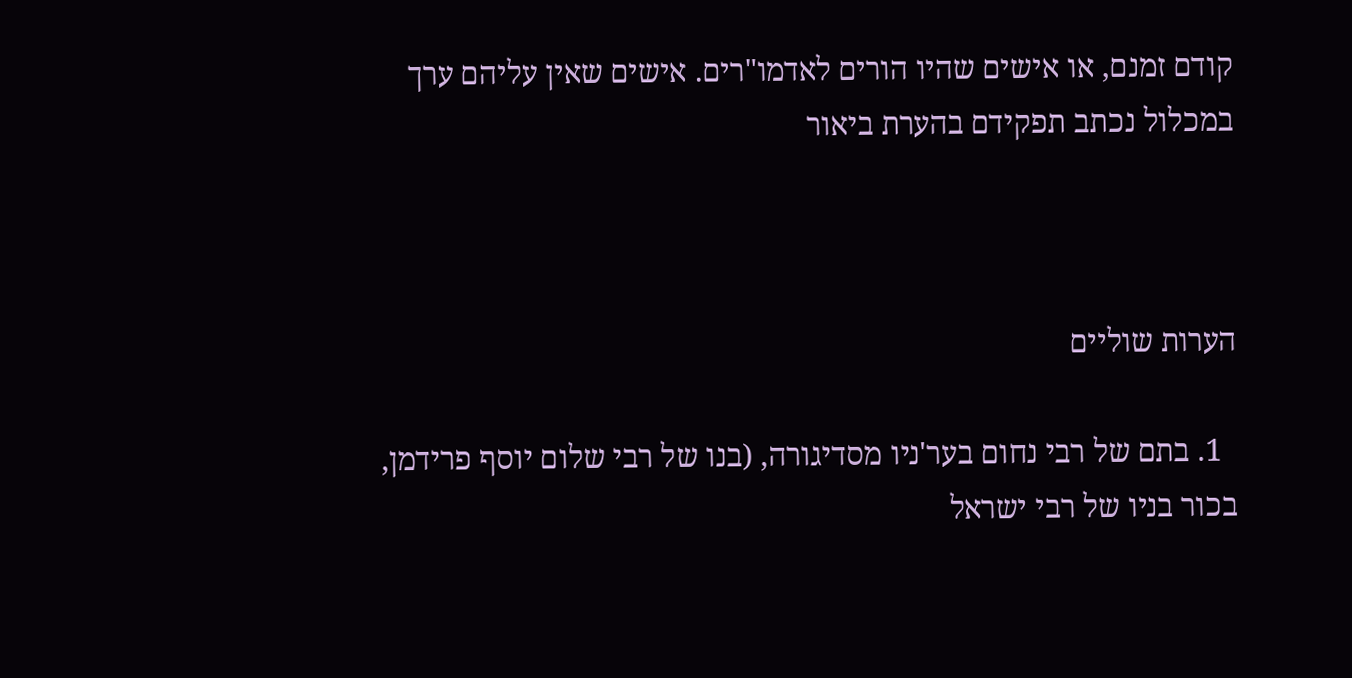קודם זמנם, או אישים שהיו הורים לאדמו"רים. אישים שאין עליהם ערך במכלול נכתב תפקידם בהערת ביאור



הערות שוליים

  1. בתם של רבי נחום בער'ניו מסדיגורה, (בנו של רבי שלום יוסף פרידמן, בכור בניו של רבי ישראל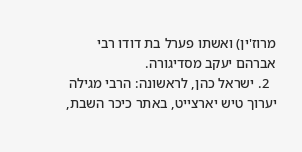מרוז'ין) ואשתו פערל בת דודו רבי אברהם יעקב מסדיגורה.
  2. ישראל כהן, לראשונה: הרבי מגילה יערוך טיש יארצייט, באתר כיכר השבת,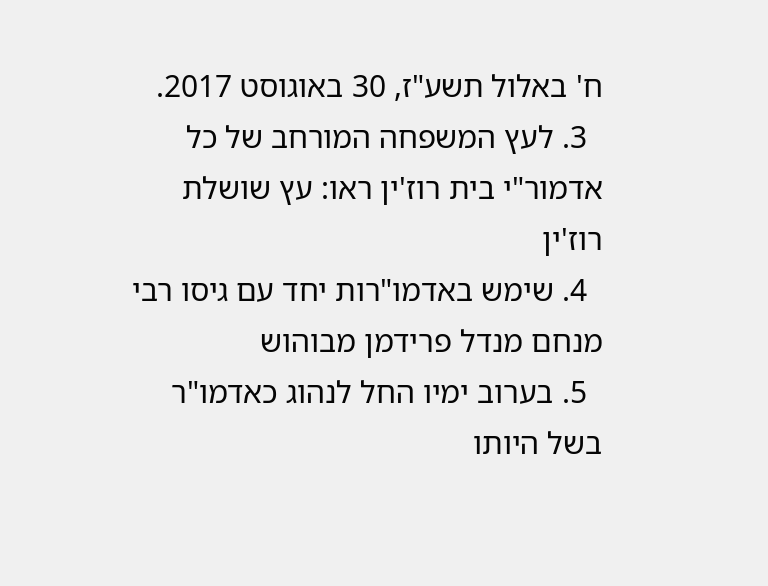ח' באלול תשע"ז, 30 באוגוסט 2017.
  3. לעץ המשפחה המורחב של כל אדמור"י בית רוז'ין ראו: עץ שושלת רוז'ין
  4. שימש באדמו"רות יחד עם גיסו רבי מנחם מנדל פרידמן מבוהוש
  5. בערוב ימיו החל לנהוג כאדמו"ר בשל היותו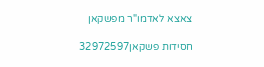צאצא לאדמו"ר מפשקאן

חסידות פשקאן32972597